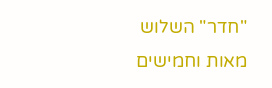"חדר" השלוש מאות וחמישים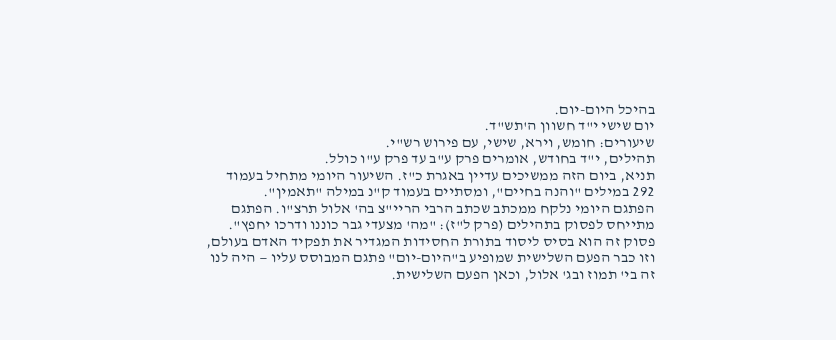בהיכל היום-יום.
יום שישי י"ד חשוון ה'תש"ד.
שיעורים: חומש, וירא, שישי, עם פירוש רש"י.
תהילים, י"ד בחודש, אומרים פרק ע"ב עד פרק ע"ו כולל.
תניא, ביום הזה ממשיכים עדיין באגרת כ"ז. השיעור היומי מתחיל בעמוד 292 במילים "והנה בחיים", ומסתיים בעמוד ק"נ במילה "תאמין".
הפתגם היומי נלקח ממכתב שכתב הרבי הריי"צ בה' אלול תרצ"ו. הפתגם מתייחס לפסוק בתהילים (פרק ל"ז): "מה' מצעדי גבר כוננו ודרכו יחפץ". פסוק זה הוא בסיס ליסוד בתורת החסידות המגדיר את תפקיד האדם בעולם, וזו כבר הפעם השלישית שמופיע ב"היום-יום" פתגם המבוסס עליו — היה לנו זה בי' תמוז ובג' אלול, וכאן הפעם השלישית.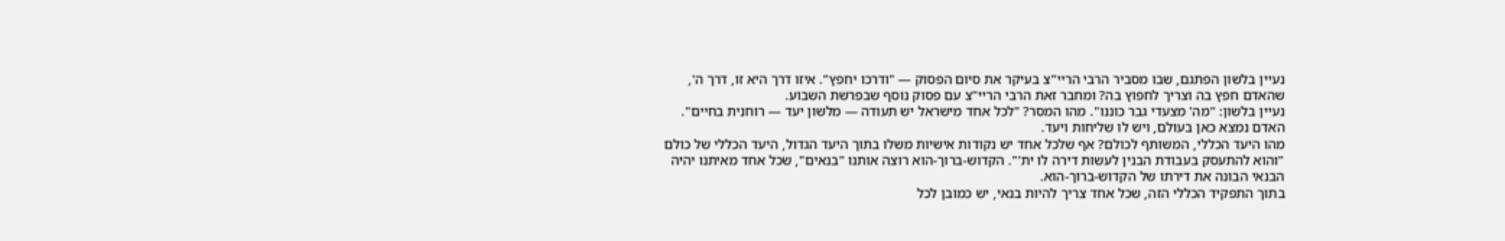נעיין בלשון הפתגם, שבו מסביר הרבי הריי"צ בעיקר את סיום הפסוק — "ודרכו יחפץ". איזו דרך היא זו, דרך ה', שהאדם חפץ בה וצריך לחפוץ בה? ומחבר זאת הרבי הריי"צ עם פסוק נוסף שבפרשת השבוע.
נעיין בלשון: "מה' מצעדי גבר כוננו". מהו המסר? "לכל אחד מישראל יש תעודה — מלשון יעד — רוחנית בחיים". האדם נמצא כאן בעולם, ויש לו שליחות ויעד.
מהו היעד הכללי, המשותף לכולם? אף שלכל אחד יש נקודות אישיות משלו בתוך היעד הגדול, היעד הכללי של כולם "והוא להתעסק בעבודת הבנין לעשות דירה לו ית'". הקדוש-ברוך-הוא רוצה אותנו "בנאים", שכל אחד מאיתנו יהיה הבנאי הבונה את דירתו של הקדוש-ברוך-הוא.
בתוך התפקיד הכללי הזה, שכל אחד צריך להיות בנאי, יש כמובן לכל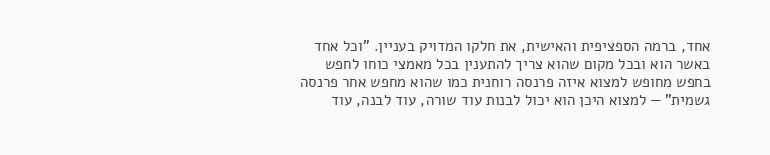אחד, ברמה הספציפית והאישית, את חלקו המדויק בעניין. "וכל אחד באשר הוא ובכל מקום שהוא צריך להתענין בכל מאמצי כוחו לחפש בחפש מחופש למצוא איזה פרנסה רוחנית כמו שהוא מחפש אחר פרנסה גשמית" — למצוא היכן הוא יכול לבנות עוד שורה, עוד לבנה, עוד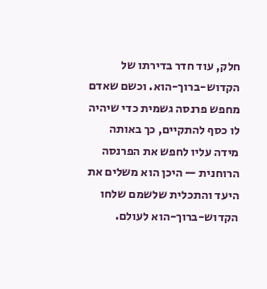חלק, עוד חדר בדירתו של הקדוש-ברוך-הוא. וכשם שאדם מחפש פרנסה גשמית כדי שיהיה לו כסף להתקיים, כך באותה מידה עליו לחפש את הפרנסה הרוחנית — היכן הוא משלים את היעד והתכלית שלשמם שלחו הקדוש-ברוך-הוא לעולם.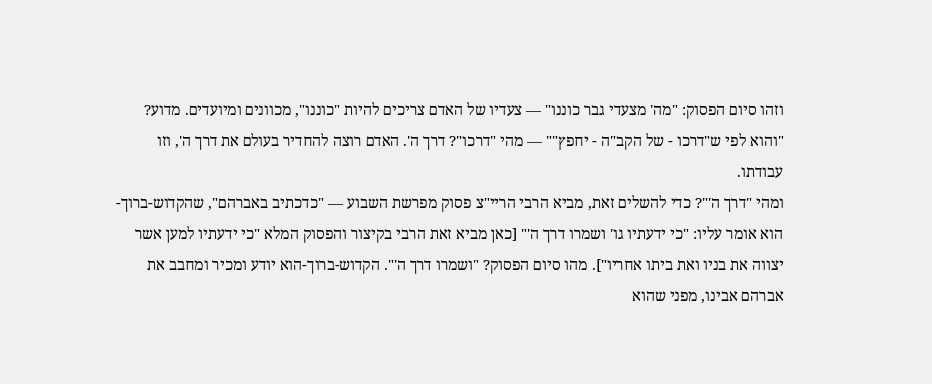וזהו סיום הפסוק: "מה' מצעדי גבר כוננו" — צעדיו של האדם צריכים להיות "כוננו", מכוונים ומיועדים. מדוע? "והוא לפי ש"דרכו - של הקב"ה - יחפץ"" — מהי "דרכו"? דרך ה'. האדם רוצה להחדיר בעולם את דרך ה', וזו עבודתו.
ומהי "דרך ה'"? כדי להשלים זאת, מביא הרבי הריי"צ פסוק מפרשת השבוע — "כדכתיב באברהם", שהקדוש-ברוך-הוא אומר עליו: "כי ידעתיו גו' ושמרו דרך ה'" [כאן מביא זאת הרבי בקיצור והפסוק המלא "כי ידעתיו למען אשר יצווה את בניו ואת ביתו אחריו"]. מהו סיום הפסוק? "ושמרו דרך ה'". הקדוש-ברוך-הוא יודע ומכיר ומחבב את אברהם אבינו, מפני שהוא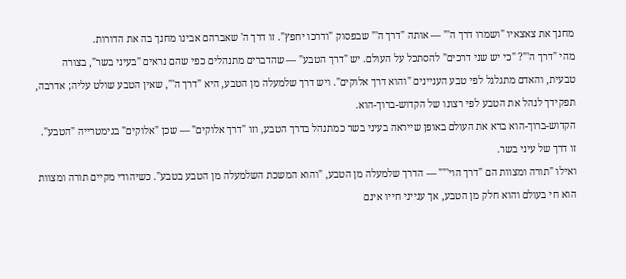מחנך את צאצאיו "ושמרו דרך ה'" — אותה "דרך ה'" שבפסוק "ודרכו יחפץ". זו דרך ה' שאברהם אבינו מחנך בה את הדורות.
מהי "דרך ה'"? "כי יש שני דרכים" להסתכל על העולם. יש "דרך הטבע" — שהדברים מתנהלים כפי שהם נראים "בעיני בשר", בצורה טבעית, והאדם מתגלגל לפי טבע העניינים "והוא דרך אלוקים". ויש דרך שלמעלה מן הטבע, היא "דרך ה'", שאין הטבע שולט עליה; אדרבה, תפקידך לנהל את הטבע לפי רצונו של הקדוש-ברוך-הוא.
הקדוש-ברוך-הוא ברא את העולם באופן שייראה בעיני בשר כמתנהל בדרך הטבע, וזו "דרך אלוקים" — שכן "אלוקים" בגימטרייה "הטבע". זו דרך של עיני בשר.
ואילו "תורה ומצוות הם "דרך הוי'"" — הדרך שלמעלה מן הטבע, "והוא המשכת השלמעלה מן הטבע בטבע". כשיהודי מקיים תורה ומצוות הוא חי בעולם והוא חלק מן הטבע, אך ענייני חייו אינם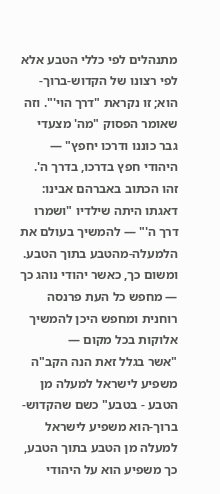מתנהלים לפי כללי הטבע אלא לפי רצונו של הקדוש-ברוך-הוא; זו נקראת "דרך הוי'". וזה שאומר הפסוק "מה' מצעדי גבר כוננו ודרכו יחפץ" — היהודי חפץ בדרכו, בדרך ה'.
זהו הכתוב באברהם אבינו: דאגתו היתה שילדיו "ושמרו דרך ה'" — להמשיך בעולם את הלמעלה-מהטבע בתוך הטבע. ומשום כך, כאשר יהודי נוהג כך — מחפש כל העת פרנסה רוחנית ומחפש היכן להמשיך אלוקות בכל מקום —
"אשר בגלל זאת הנה הקב"ה משפיע לישראל למעלה מן הטבע - בטבע" כשם שהקדוש-ברוך-הוא משפיע לישראל למעלה מן הטבע בתוך הטבע, כך משפיע הוא על היהודי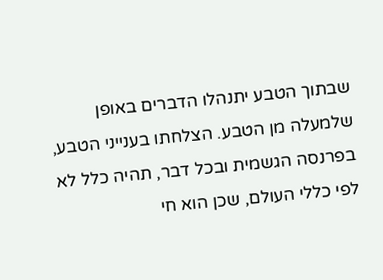שבתוך הטבע יתנהלו הדברים באופן שלמעלה מן הטבע. הצלחתו בענייני הטבע, בפרנסה הגשמית ובכל דבר, תהיה כלל לא לפי כללי העולם, שכן הוא חי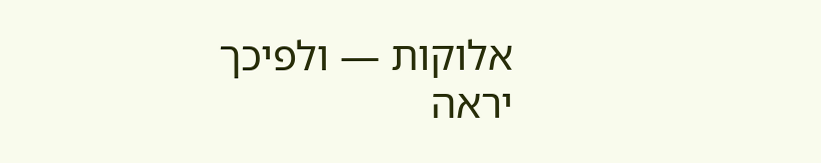אלוקות — ולפיכך יראה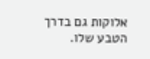אלוקות גם בדרך הטבע שלו.